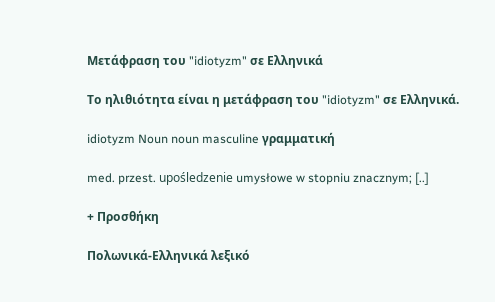Μετάφραση του "idiotyzm" σε Ελληνικά

Το ηλιθιότητα είναι η μετάφραση του "idiotyzm" σε Ελληνικά.

idiotyzm Noun noun masculine γραμματική

med. przest. upośledzenie umysłowe w stopniu znacznym; [..]

+ Προσθήκη

Πολωνικά-Ελληνικά λεξικό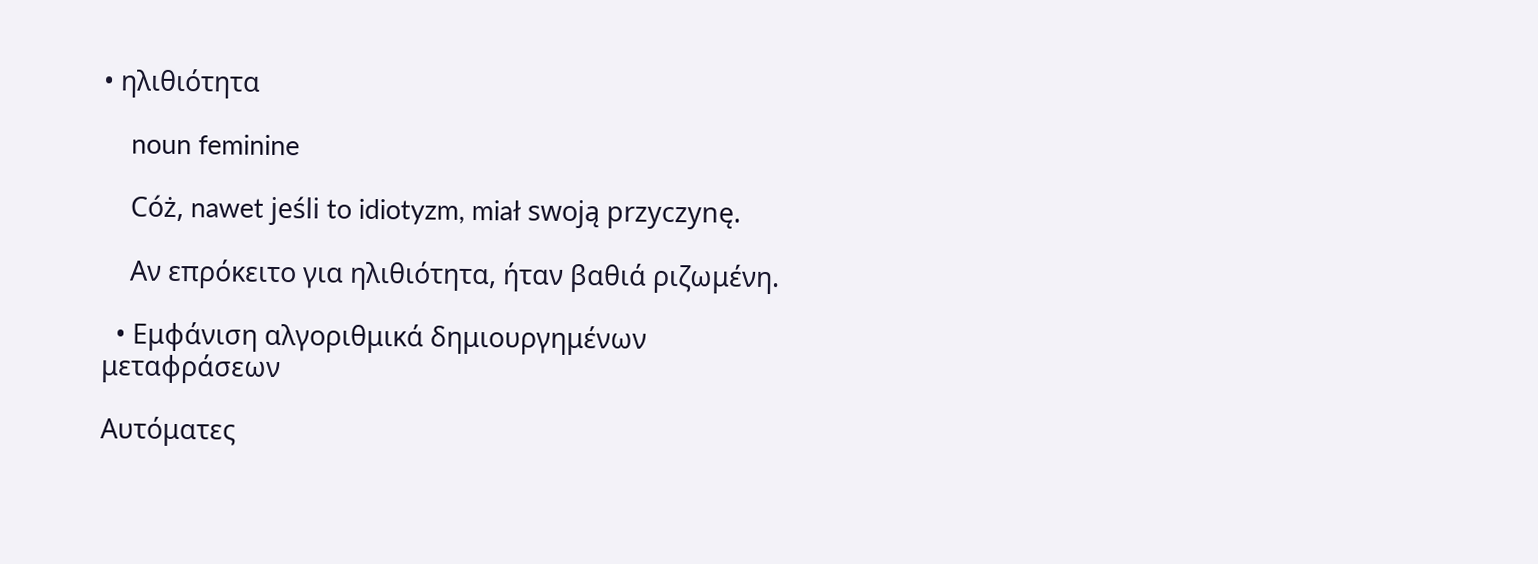• ηλιθιότητα

    noun feminine

    Cóż, nawet jeśli to idiotyzm, miał swoją przyczynę.

    Αν επρόκειτο για ηλιθιότητα, ήταν βαθιά ριζωμένη.

  • Εμφάνιση αλγοριθμικά δημιουργημένων μεταφράσεων

Αυτόματες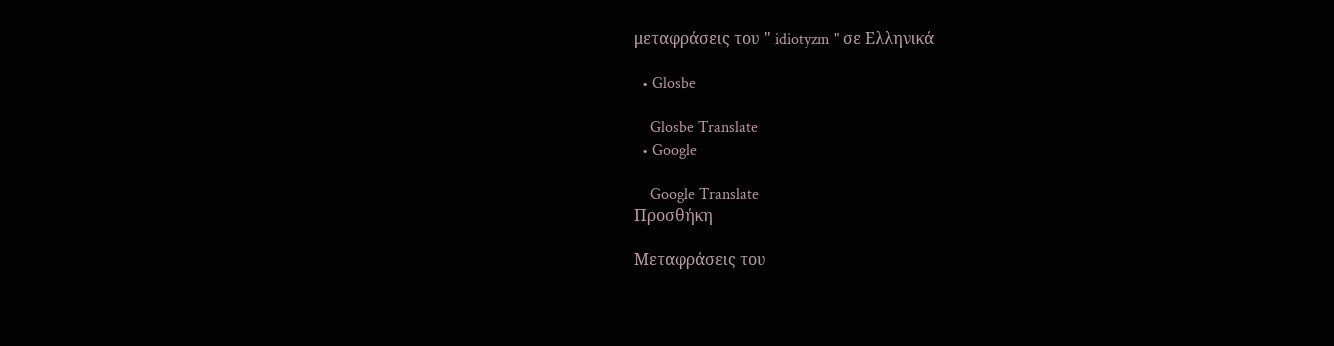μεταφράσεις του " idiotyzm " σε Ελληνικά

  • Glosbe

    Glosbe Translate
  • Google

    Google Translate
Προσθήκη

Μεταφράσεις του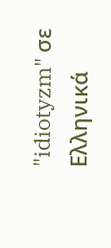"idiotyzm" σε Ελληνικά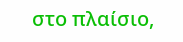στο πλαίσιο,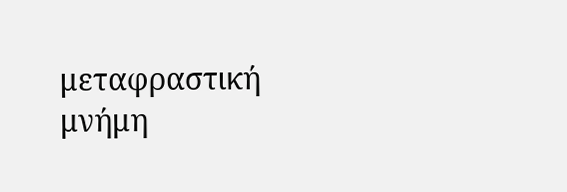μεταφραστική μνήμη